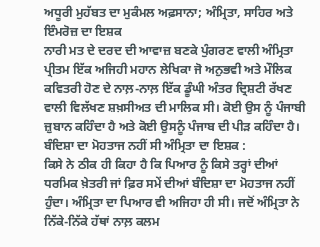ਅਧੂਰੀ ਮੁਹੱਬਤ ਦਾ ਮੁਕੰਮਲ ਅਫ਼ਸਾਨਾ; ਅੰਮ੍ਰਿਤਾ, ਸਾਹਿਰ ਅਤੇ ਇੰਮਰੋਜ਼ ਦਾ ਇਸ਼ਕ
ਨਾਰੀ ਮਤ ਦੇ ਦਰਦ ਦੀ ਆਵਾਜ਼ ਬਣਕੇ ਪੁੰਗਰਣ ਵਾਲੀ ਅੰਮ੍ਰਿਤਾ ਪ੍ਰੀਤਮ ਇੱਕ ਅਜਿਹੀ ਮਹਾਨ ਲੇਖਿਕਾ ਜੋ ਅਨੁਭਵੀ ਅਤੇ ਮੌਲਿਕ ਕਵਿਤਰੀ ਹੋਣ ਦੇ ਨਾਲ਼-ਨਾਲ਼ ਇੱਕ ਡੂੰਘੀ ਅੰਤਰ ਦ੍ਰਿਸ਼ਟੀ ਰੱਖਣ ਵਾਲੀ ਵਿਲੱਖਣ ਸ਼ਖ਼ਸੀਅਤ ਦੀ ਮਾਲਿਕ ਸੀ। ਕੋਈ ਉਸ ਨੂੰ ਪੰਜਾਬੀ ਜ਼ੁਬਾਨ ਕਹਿੰਦਾ ਹੈ ਅਤੇ ਕੋਈ ਉਸਨੂੰ ਪੰਜਾਬ ਦੀ ਪੀੜ ਕਹਿੰਦਾ ਹੈ।
ਬੰਦਿਸ਼ਾ ਦਾ ਮੋਹਤਾਜ ਨਹੀਂ ਸੀ ਅੰਮ੍ਰਿਤਾ ਦਾ ਇਸ਼ਕ :
ਕਿਸੇ ਨੇ ਠੀਕ ਹੀ ਕਿਹਾ ਹੈ ਕਿ ਪਿਆਰ ਨੂੰ ਕਿਸੇ ਤਰ੍ਹਾਂ ਦੀਆਂ ਧਰਮਿਕ ਖ਼ੇਤਰੀ ਜਾਂ ਫ਼ਿਰ ਸਮੇਂ ਦੀਆਂ ਬੰਦਿਸ਼ਾ ਦਾ ਮੋਹਤਾਜ ਨਹੀਂ ਹੁੰਦਾ। ਅੰਮ੍ਰਿਤਾ ਦਾ ਪਿਆਰ ਵੀ ਅਜਿਹਾ ਹੀ ਸੀ। ਜਦੋਂ ਅੰਮ੍ਰਿਤਾ ਨੇ ਨਿੱਕੇ-ਨਿੱਕੇ ਹੱਥਾਂ ਨਾਲ਼ ਕਲਮ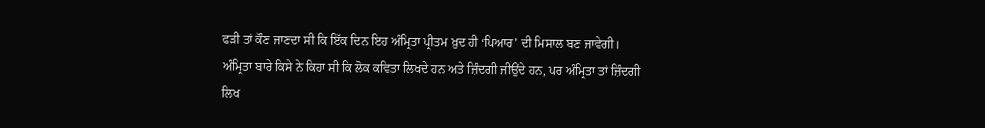ਫੜੀ ਤਾਂ ਕੌਣ ਜਾਣਦਾ ਸੀ ਕਿ ਇੱਕ ਦਿਨ ਇਹ ਅੰਮ੍ਰਿਤਾ ਪ੍ਰੀਤਮ ਖ਼ੁਦ ਹੀ ‘ਪਿਆਰ’ ਦੀ ਮਿਸਾਲ ਬਣ ਜਾਵੇਗੀ। ਅੰਮ੍ਰਿਤਾ ਬਾਰੇ ਕਿਸੇ ਨੇ ਕਿਹਾ ਸੀ ਕਿ ਲੋਕ ਕਵਿਤਾ ਲਿਖਦੇ ਹਨ ਅਤੇ ਜ਼ਿੰਦਗੀ ਜੀਉਂਦੇ ਹਨ, ਪਰ ਅੰਮ੍ਰਿਤਾ ਤਾਂ ਜ਼ਿੰਦਗੀ ਲਿਖ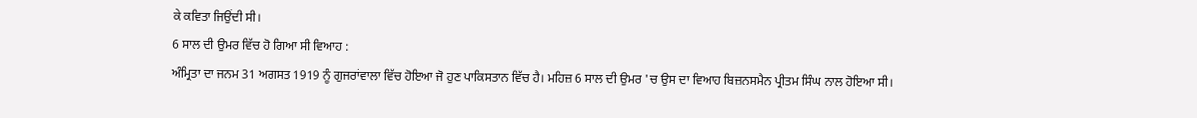ਕੇ ਕਵਿਤਾ ਜਿਉਂਦੀ ਸੀ।
6 ਸਾਲ ਦੀ ਉਮਰ ਵਿੱਚ ਹੋ ਗਿਆ ਸੀ ਵਿਆਹ :
ਅੰਮ੍ਰਿਤਾ ਦਾ ਜਨਮ 31 ਅਗਸਤ 1919 ਨੂੰ ਗੁਜਰਾਂਵਾਲਾ ਵਿੱਚ ਹੋਇਆ ਜੋ ਹੁਣ ਪਾਕਿਸਤਾਨ ਵਿੱਚ ਹੈ। ਮਹਿਜ਼ 6 ਸਾਲ ਦੀ ਉਮਰ 'ਚ ਉਸ ਦਾ ਵਿਆਹ ਬਿਜ਼ਨਸਮੈਨ ਪ੍ਰੀਤਮ ਸਿੰਘ ਨਾਲ ਹੋਇਆ ਸੀ।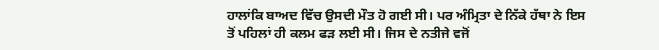ਹਾਲਾਂਕਿ ਬਾਅਦ ਵਿੱਚ ਉਸਦੀ ਮੌਤ ਹੋ ਗਈ ਸੀ। ਪਰ ਅੰਮ੍ਰਿਤਾ ਦੇ ਨਿੱਕੇ ਹੱਥਾ ਨੇ ਇਸ ਤੋਂ ਪਹਿਲਾਂ ਹੀ ਕਲਮ ਫੜ ਲਈ ਸੀ। ਜਿਸ ਦੇ ਨਤੀਜੇ ਵਜੋਂ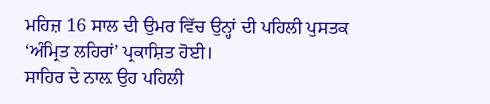ਮਹਿਜ਼ 16 ਸਾਲ ਦੀ ਉਮਰ ਵਿੱਚ ਉਨ੍ਹਾਂ ਦੀ ਪਹਿਲੀ ਪੁਸਤਕ ‘ਅੰਮ੍ਰਿਤ ਲਹਿਰਾਂ’ ਪ੍ਰਕਾਸ਼ਿਤ ਹੋਈ।
ਸਾਹਿਰ ਦੇ ਨਾਲ਼ ਉਹ ਪਹਿਲੀ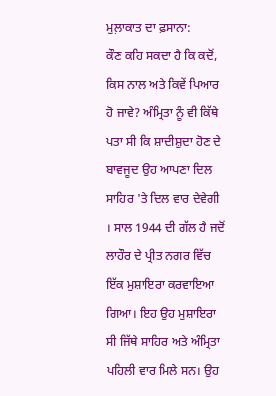ਮੁਲ਼ਾਕਾਤ ਦਾ ਫ਼ਸਾਨਾ:
ਕੌਣ ਕਹਿ ਸਕਦਾ ਹੈ ਕਿ ਕਦੋਂ, ਕਿਸ ਨਾਲ ਅਤੇ ਕਿਵੇਂ ਪਿਆਰ ਹੋ ਜਾਵੇ? ਅੰਮ੍ਰਿਤਾ ਨੂੰ ਵੀ ਕਿੱਥੇ ਪਤਾ ਸੀ ਕਿ ਸ਼ਾਦੀਸ਼ੁਦਾ ਹੋਣ ਦੇ ਬਾਵਜੂਦ ਉਹ ਆਪਣਾ ਦਿਲ ਸਾਹਿਰ 'ਤੇ ਦਿਲ ਵਾਰ ਦੇਵੇਗੀ । ਸਾਲ 1944 ਦੀ ਗੱਲ ਹੈ ਜਦੋਂ ਲਾਹੌਰ ਦੇ ਪ੍ਰੀਤ ਨਗਰ ਵਿੱਚ ਇੱਕ ਮੁਸ਼ਾਇਰਾ ਕਰਵਾਇਆ ਗਿਆ। ਇਹ ਉਹ ਮੁਸ਼ਾਇਰਾ ਸੀ ਜਿੱਥੇ ਸਾਹਿਰ ਅਤੇ ਅੰਮ੍ਰਿਤਾ ਪਹਿਲੀ ਵਾਰ ਮਿਲੇ ਸਨ। ਉਹ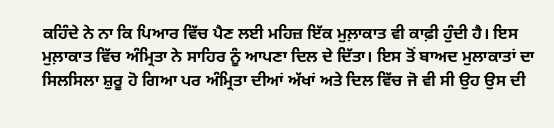ਕਹਿੰਦੇ ਨੇ ਨਾ ਕਿ ਪਿਆਰ ਵਿੱਚ ਪੈਣ ਲਈ ਮਹਿਜ਼ ਇੱਕ ਮੁਲ਼ਾਕਾਤ ਵੀ ਕਾਫ਼ੀ ਹੁੰਦੀ ਹੈ। ਇਸ ਮੁਲ਼ਾਕਾਤ ਵਿੱਚ ਅੰਮ੍ਰਿਤਾ ਨੇ ਸਾਹਿਰ ਨੂੰ ਆਪਣਾ ਦਿਲ ਦੇ ਦਿੱਤਾ। ਇਸ ਤੋਂ ਬਾਅਦ ਮੁਲਾਕਾਤਾਂ ਦਾ ਸਿਲਸਿਲਾ ਸ਼ੁਰੂ ਹੋ ਗਿਆ ਪਰ ਅੰਮ੍ਰਿਤਾ ਦੀਆਂ ਅੱਖਾਂ ਅਤੇ ਦਿਲ ਵਿੱਚ ਜੋ ਵੀ ਸੀ ਉਹ ਉਸ ਦੀ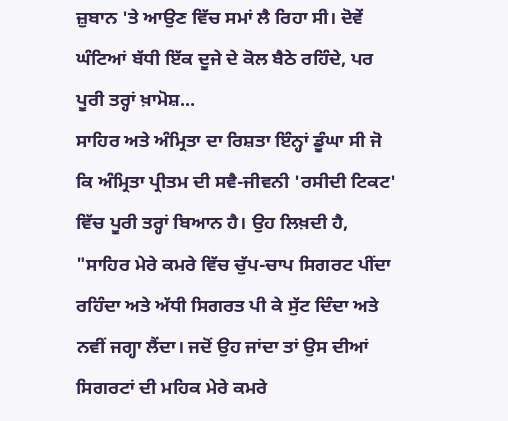ਜ਼ੁਬਾਨ 'ਤੇ ਆਉਣ ਵਿੱਚ ਸਮਾਂ ਲੈ ਰਿਹਾ ਸੀ। ਦੋਵੇਂ ਘੰਟਿਆਂ ਬੱਧੀ ਇੱਕ ਦੂਜੇ ਦੇ ਕੋਲ ਬੈਠੇ ਰਹਿੰਦੇ, ਪਰ ਪੂਰੀ ਤਰ੍ਹਾਂ ਖ਼ਾਮੋਸ਼...
ਸਾਹਿਰ ਅਤੇ ਅੰਮ੍ਰਿਤਾ ਦਾ ਰਿਸ਼ਤਾ ਇੰਨ੍ਹਾਂ ਡੂੰਘਾ ਸੀ ਜੋ ਕਿ ਅੰਮ੍ਰਿਤਾ ਪ੍ਰੀਤਮ ਦੀ ਸਵੈ-ਜੀਵਨੀ 'ਰਸੀਦੀ ਟਿਕਟ' ਵਿੱਚ ਪੂਰੀ ਤਰ੍ਹਾਂ ਬਿਆਨ ਹੈ। ਉਹ ਲਿਖ਼ਦੀ ਹੈ, "ਸਾਹਿਰ ਮੇਰੇ ਕਮਰੇ ਵਿੱਚ ਚੁੱਪ-ਚਾਪ ਸਿਗਰਟ ਪੀਂਦਾ ਰਹਿੰਦਾ ਅਤੇ ਅੱਧੀ ਸਿਗਰਤ ਪੀ ਕੇ ਸੁੱਟ ਦਿੰਦਾ ਅਤੇ ਨਵੀਂ ਜਗ੍ਹਾ ਲੈਂਦਾ। ਜਦੋਂ ਉਹ ਜਾਂਦਾ ਤਾਂ ਉਸ ਦੀਆਂ ਸਿਗਰਟਾਂ ਦੀ ਮਹਿਕ ਮੇਰੇ ਕਮਰੇ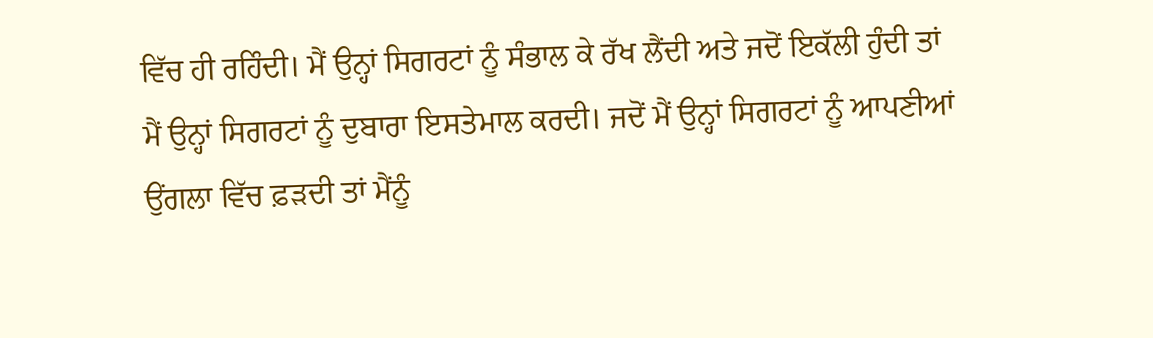ਵਿੱਚ ਹੀ ਰਹਿੰਦੀ। ਮੈਂ ਉਨ੍ਹਾਂ ਸਿਗਰਟਾਂ ਨੂੰ ਸੰਭਾਲ ਕੇ ਰੱਖ ਲੈਂਦੀ ਅਤੇ ਜਦੋਂ ਇਕੱਲੀ ਹੁੰਦੀ ਤਾਂ ਮੈਂ ਉਨ੍ਹਾਂ ਸਿਗਰਟਾਂ ਨੂੰ ਦੁਬਾਰਾ ਇਸਤੇਮਾਲ ਕਰਦੀ। ਜਦੋਂ ਮੈਂ ਉਨ੍ਹਾਂ ਸਿਗਰਟਾਂ ਨੂੰ ਆਪਣੀਆਂ ਉਂਗਲਾ ਵਿੱਚ ਫ਼ੜਦੀ ਤਾਂ ਮੈਂਨੂੰ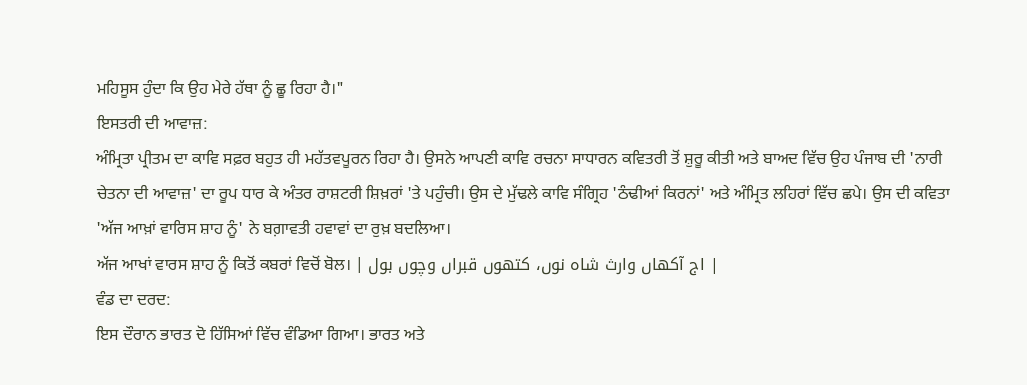ਮਹਿਸੂਸ ਹੁੰਦਾ ਕਿ ਉਹ ਮੇਰੇ ਹੱਥਾ ਨੂੰ ਛੂ ਰਿਹਾ ਹੈ।"
ਇਸਤਰੀ ਦੀ ਆਵਾਜ਼:
ਅੰਮ੍ਰਿਤਾ ਪ੍ਰੀਤਮ ਦਾ ਕਾਵਿ ਸਫ਼ਰ ਬਹੁਤ ਹੀ ਮਹੱਤਵਪੂਰਨ ਰਿਹਾ ਹੈ। ਉਸਨੇ ਆਪਣੀ ਕਾਵਿ ਰਚਨਾ ਸਾਧਾਰਨ ਕਵਿਤਰੀ ਤੋਂ ਸ਼ੁਰੂ ਕੀਤੀ ਅਤੇ ਬਾਅਦ ਵਿੱਚ ਉਹ ਪੰਜਾਬ ਦੀ 'ਨਾਰੀ ਚੇਤਨਾ ਦੀ ਆਵਾਜ਼' ਦਾ ਰੂਪ ਧਾਰ ਕੇ ਅੰਤਰ ਰਾਸ਼ਟਰੀ ਸ਼ਿਖ਼ਰਾਂ 'ਤੇ ਪਹੁੰਚੀ। ਉਸ ਦੇ ਮੁੱਢਲੇ ਕਾਵਿ ਸੰਗ੍ਰਿਹ 'ਠੰਢੀਆਂ ਕਿਰਨਾਂ' ਅਤੇ ਅੰਮ੍ਰਿਤ ਲਹਿਰਾਂ ਵਿੱਚ ਛਪੇ। ਉਸ ਦੀ ਕਵਿਤਾ 'ਅੱਜ ਆਖ਼ਾਂ ਵਾਰਿਸ ਸ਼ਾਹ ਨੂੰ' ਨੇ ਬਗ਼ਾਵਤੀ ਹਵਾਵਾਂ ਦਾ ਰੁਖ਼ ਬਦਲਿਆ।
ਅੱਜ ਆਖਾਂ ਵਾਰਸ ਸ਼ਾਹ ਨੂੰ ਕਿਤੋਂ ਕਬਰਾਂ ਵਿਚੋਂ ਬੋਲ। | اج آکھاں وارث شاہ نوں، کتھوں قبراں وچوں بول |
ਵੰਡ ਦਾ ਦਰਦ:
ਇਸ ਦੌਰਾਨ ਭਾਰਤ ਦੋ ਹਿੱਸਿਆਂ ਵਿੱਚ ਵੰਡਿਆ ਗਿਆ। ਭਾਰਤ ਅਤੇ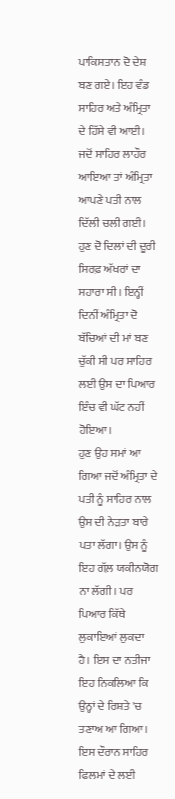ਪਾਕਿਸਤਾਨ ਦੋ ਦੇਸ਼ ਬਣ ਗਏ। ਇਹ ਵੰਡ ਸਾਹਿਰ ਅਤੇ ਅੰਮ੍ਰਿਤਾ ਦੇ ਹਿੱਸੇ ਵੀ ਆਈ। ਜਦੋਂ ਸਾਹਿਰ ਲਾਹੌਰ ਆਇਆ ਤਾਂ ਅੰਮ੍ਰਿਤਾ ਆਪਣੇ ਪਤੀ ਨਾਲ ਦਿੱਲੀ ਚਲੀ ਗਈ। ਹੁਣ ਦੋ ਦਿਲਾਂ ਦੀ ਦੂਰੀ ਸਿਰਫ਼ ਅੱਖਰਾਂ ਦਾ ਸਹਾਰਾ ਸੀ। ਇਨ੍ਹੀਂ ਦਿਨੀਂ ਅੰਮ੍ਰਿਤਾ ਦੋ ਬੱਚਿਆਂ ਦੀ ਮਾਂ ਬਣ ਚੁੱਕੀ ਸੀ ਪਰ ਸਾਹਿਰ ਲਈ ਉਸ ਦਾ ਪਿਆਰ ਇੰਚ ਵੀ ਘੱਟ ਨਹੀਂ ਹੋਇਆ।
ਹੁਣ ਉਹ ਸਮਾਂ ਆ ਗਿਆ ਜਦੋਂ ਅੰਮ੍ਰਿਤਾ ਦੇ ਪਤੀ ਨੂੰ ਸਾਹਿਰ ਨਾਲ ਉਸ ਦੀ ਨੇੜਤਾ ਬਾਰੇ ਪਤਾ ਲੱਗਾ। ਉਸ ਨੂੰ ਇਹ ਗੱਲ਼ ਯਕੀਨਯੋਗ ਨਾ ਲੱਗੀ। ਪਰ ਪਿਆਰ ਕਿੱਥੇ ਲੁਕਾਇਆਂ ਲੁਕਦਾ ਹੈ। ਇਸ ਦਾ ਨਤੀਜਾ ਇਹ ਨਿਕਲਿਆ ਕਿ ਉਨ੍ਹਾਂ ਦੇ ਰਿਸ਼ਤੇ 'ਚ ਤਣਾਅ ਆ ਗਿਆ। ਇਸ ਦੌਰਾਨ ਸਾਹਿਰ ਫਿਲਮਾਂ ਦੇ ਲਈ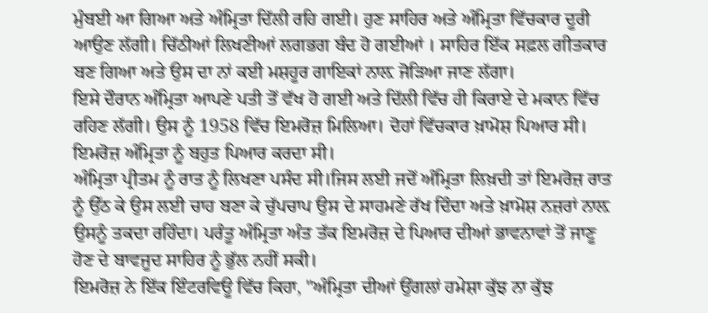ਮੁੰਬਈ ਆ ਗਿਆ ਅਤੇ ਅੰਮ੍ਰਿਤਾ ਦਿੱਲੀ ਰਹਿ ਗਈ। ਹੁਣ ਸਾਹਿਰ ਅਤੇ ਅੰਮ੍ਰਿਤਾ ਵਿੱਚਕਾਰ ਦੂਰੀ ਆਉਣ ਲੱਗੀ। ਚਿੱਠੀਆਂ ਲਿਖਣੀਆਂ ਲਗਭਗ ਬੰਦ ਹੋ ਗਈਆਂ । ਸਾਹਿਰ ਇੱਕ ਸਫ਼ਲ ਗੀਤਕਾਰ ਬਣ ਗਿਆ ਅਤੇ ਉਸ ਦਾ ਨਾਂ ਕਈ ਮਸ਼ਹੂਰ ਗਾਇਕਾਂ ਨਾਲ਼ ਜੋੜਿਆ ਜਾਣ ਲੱਗਾ।
ਇਸੇ ਦੌਰਾਨ ਅੰਮ੍ਰਿਤਾ ਆਪਣੇ ਪਤੀ ਤੋਂ ਵੱਖ ਹੋ ਗਈ ਅਤੇ ਦਿੱਲੀ ਵਿੱਚ ਹੀ ਕਿਰਾਏ ਦੇ ਮਕਾਨ ਵਿੱਚ ਰਹਿਣ ਲੱਗੀ। ਉਸ ਨੂੰ 1958 ਵਿੱਚ ਇਮਰੋਜ਼ ਮਿਲਿਆ। ਦੋਹਾਂ ਵਿੱਚਕਾਰ ਖ਼ਾਮੋਸ਼ ਪਿਆਰ ਸੀ। ਇਮਰੋਜ਼ ਅੰਮ੍ਰਿਤਾ ਨੂੰ ਬਹੁਤ ਪਿਆਰ ਕਰਦਾ ਸੀ।
ਅੰਮ੍ਰਿਤਾ ਪ੍ਰੀਤਮ ਨੂੰ ਰਾਤ ਨੂੰ ਲਿਖਣਾ ਪਸੰਦ ਸੀ।ਜਿਸ ਲਈ ਜਦੋਂ ਅੰਮ੍ਰਿਤਾ ਲਿਖ਼ਦੀ ਤਾਂ ਇਮਰੋਜ਼ ਰਾਤ ਨੂੰ ਉੱਠ ਕੇ ਉਸ ਲਈ ਚਾਹ ਬਣਾ ਕੇ ਚੁੱਪਚਾਪ ਉਸ ਦੇ ਸਾਹਮਣੇ ਰੱਖ ਦਿੰਦਾ ਅਤੇ ਖ਼ਾਮੋਸ਼ ਨਜ਼ਰਾਂ ਨਾਲ਼ ਉਸਨੂੰ ਤਕਦਾ ਰਹਿੰਦਾ। ਪਰੰਤੂ ਅੰਮ੍ਰਿਤਾ ਅੰਤ ਤੱਕ ਇਮਰੋਜ਼ ਦੇ ਪਿਆਰ ਦੀਆਂ ਭਾਵਨਾਵਾਂ ਤੋਂ ਜਾਣੂ ਹੋਣ ਦੇ ਬਾਵਜੂਦ ਸਾਹਿਰ ਨੂੰ ਭੁੱਲ ਨਹੀਂ ਸਕੀ।
ਇਮਰੋਜ਼ ਨੇ ਇੱਕ ਇੰਟਰਵਿਊ ਵਿੱਚ ਕਿਹਾ, "ਅੰਮ੍ਰਿਤਾ ਦੀਆਂ ਉਂਗਲਾਂ ਹਮੇਸ਼ਾ ਕੁੱਝ ਨਾ ਕੁੱਝ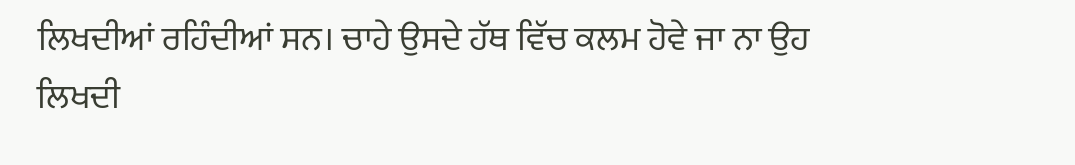ਲਿਖਦੀਆਂ ਰਹਿੰਦੀਆਂ ਸਨ। ਚਾਹੇ ਉਸਦੇ ਹੱਥ ਵਿੱਚ ਕਲਮ ਹੋਵੇ ਜਾ ਨਾ ਉਹ ਲਿਖਦੀ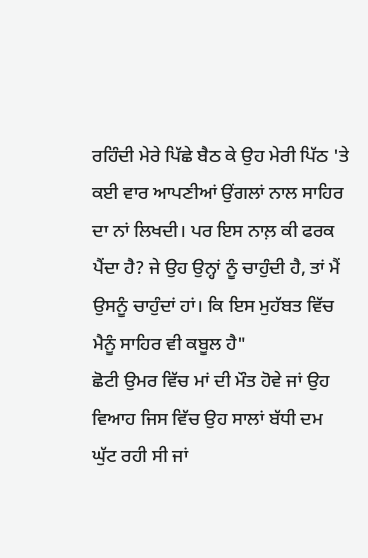ਰਹਿੰਦੀ ਮੇਰੇ ਪਿੱਛੇ ਬੈਠ ਕੇ ਉਹ ਮੇਰੀ ਪਿੱਠ 'ਤੇ ਕਈ ਵਾਰ ਆਪਣੀਆਂ ਉਂਗਲਾਂ ਨਾਲ ਸਾਹਿਰ ਦਾ ਨਾਂ ਲਿਖਦੀ। ਪਰ ਇਸ ਨਾਲ਼ ਕੀ ਫਰਕ ਪੈਂਦਾ ਹੈ? ਜੇ ਉਹ ਉਨ੍ਹਾਂ ਨੂੰ ਚਾਹੁੰਦੀ ਹੈ, ਤਾਂ ਮੈਂ ਉਸਨੂੰ ਚਾਹੁੰਦਾਂ ਹਾਂ। ਕਿ ਇਸ ਮੁਹੱਬਤ ਵਿੱਚ ਮੈਨੂੰ ਸਾਹਿਰ ਵੀ ਕਬੂਲ ਹੈ"
ਛੋਟੀ ਉਮਰ ਵਿੱਚ ਮਾਂ ਦੀ ਮੌਤ ਹੋਵੇ ਜਾਂ ਉਹ ਵਿਆਹ ਜਿਸ ਵਿੱਚ ਉਹ ਸਾਲਾਂ ਬੱਧੀ ਦਮ ਘੁੱਟ ਰਹੀ ਸੀ ਜਾਂ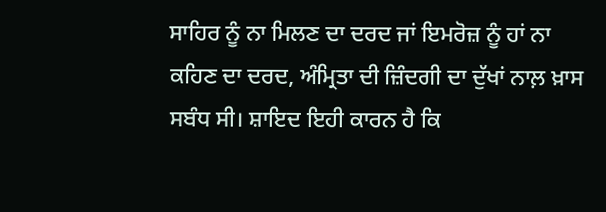ਸਾਹਿਰ ਨੂੰ ਨਾ ਮਿਲਣ ਦਾ ਦਰਦ ਜਾਂ ਇਮਰੋਜ਼ ਨੂੰ ਹਾਂ ਨਾ ਕਹਿਣ ਦਾ ਦਰਦ, ਅੰਮ੍ਰਿਤਾ ਦੀ ਜ਼ਿੰਦਗੀ ਦਾ ਦੁੱਖਾਂ ਨਾਲ਼ ਖ਼ਾਸ ਸਬੰਧ ਸੀ। ਸ਼ਾਇਦ ਇਹੀ ਕਾਰਨ ਹੈ ਕਿ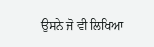ਉਸਨੇ ਜੋ ਵੀ ਲਿਖਿਆ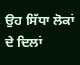ਉਹ ਸਿੱਧਾ ਲੋਕਾਂ ਦੇ ਦਿਲਾਂ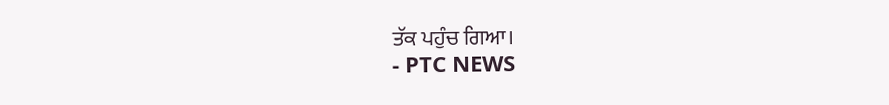ਤੱਕ ਪਹੁੰਚ ਗਿਆ।
- PTC NEWS